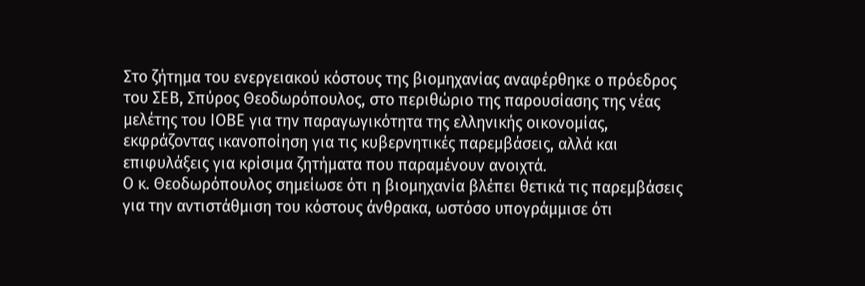Στο ζήτημα του ενεργειακού κόστους της βιομηχανίας αναφέρθηκε ο πρόεδρος του ΣΕΒ, Σπύρος Θεοδωρόπουλος, στο περιθώριο της παρουσίασης της νέας μελέτης του ΙΟΒΕ για την παραγωγικότητα της ελληνικής οικονομίας, εκφράζοντας ικανοποίηση για τις κυβερνητικές παρεμβάσεις, αλλά και επιφυλάξεις για κρίσιμα ζητήματα που παραμένουν ανοιχτά.
Ο κ. Θεοδωρόπουλος σημείωσε ότι η βιομηχανία βλέπει θετικά τις παρεμβάσεις για την αντιστάθμιση του κόστους άνθρακα, ωστόσο υπογράμμισε ότι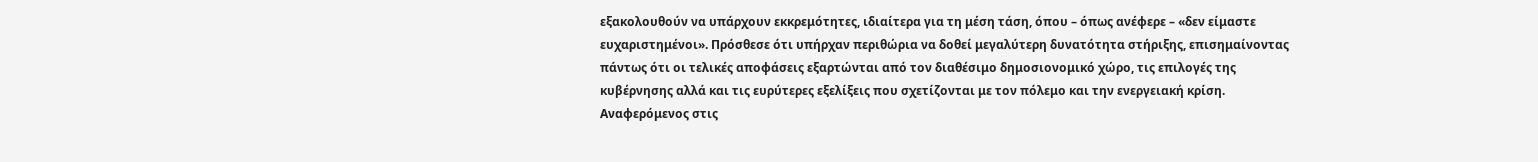εξακολουθούν να υπάρχουν εκκρεμότητες, ιδιαίτερα για τη μέση τάση, όπου – όπως ανέφερε – «δεν είμαστε ευχαριστημένοι». Πρόσθεσε ότι υπήρχαν περιθώρια να δοθεί μεγαλύτερη δυνατότητα στήριξης, επισημαίνοντας πάντως ότι οι τελικές αποφάσεις εξαρτώνται από τον διαθέσιμο δημοσιονομικό χώρο, τις επιλογές της κυβέρνησης αλλά και τις ευρύτερες εξελίξεις που σχετίζονται με τον πόλεμο και την ενεργειακή κρίση.
Αναφερόμενος στις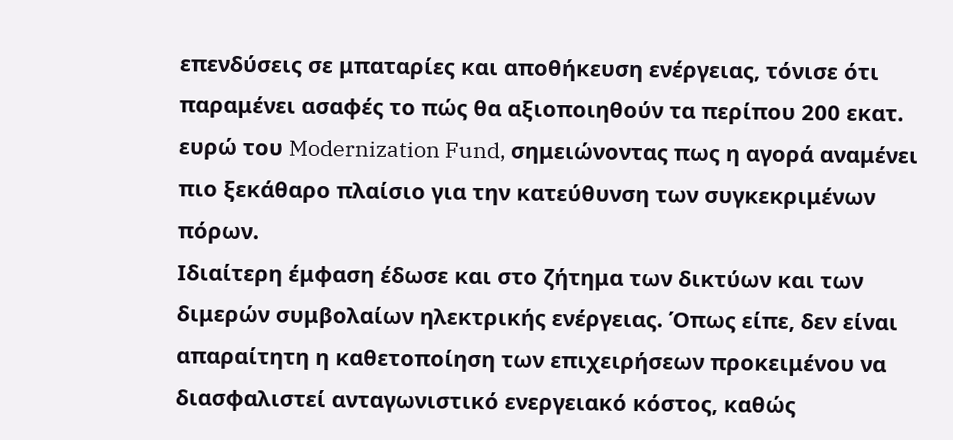επενδύσεις σε μπαταρίες και αποθήκευση ενέργειας, τόνισε ότι παραμένει ασαφές το πώς θα αξιοποιηθούν τα περίπου 200 εκατ. ευρώ του Modernization Fund, σημειώνοντας πως η αγορά αναμένει πιο ξεκάθαρο πλαίσιο για την κατεύθυνση των συγκεκριμένων πόρων.
Ιδιαίτερη έμφαση έδωσε και στο ζήτημα των δικτύων και των διμερών συμβολαίων ηλεκτρικής ενέργειας. Όπως είπε, δεν είναι απαραίτητη η καθετοποίηση των επιχειρήσεων προκειμένου να διασφαλιστεί ανταγωνιστικό ενεργειακό κόστος, καθώς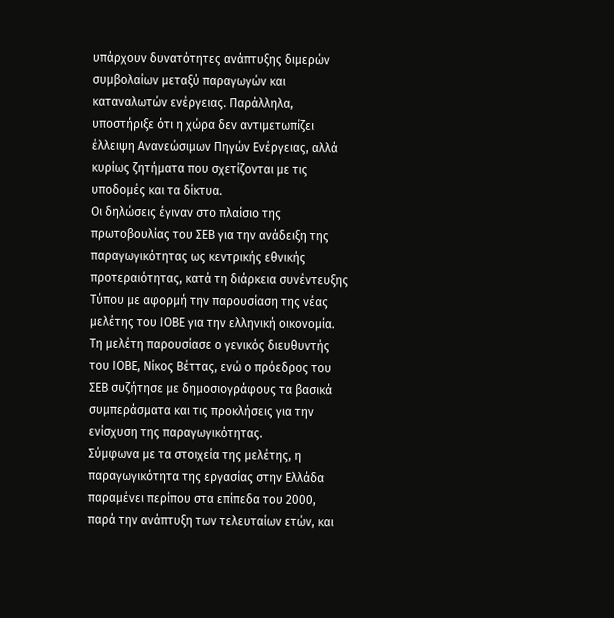υπάρχουν δυνατότητες ανάπτυξης διμερών συμβολαίων μεταξύ παραγωγών και καταναλωτών ενέργειας. Παράλληλα, υποστήριξε ότι η χώρα δεν αντιμετωπίζει έλλειψη Ανανεώσιμων Πηγών Ενέργειας, αλλά κυρίως ζητήματα που σχετίζονται με τις υποδομές και τα δίκτυα.
Οι δηλώσεις έγιναν στο πλαίσιο της πρωτοβουλίας του ΣΕΒ για την ανάδειξη της παραγωγικότητας ως κεντρικής εθνικής προτεραιότητας, κατά τη διάρκεια συνέντευξης Τύπου με αφορμή την παρουσίαση της νέας μελέτης του ΙΟΒΕ για την ελληνική οικονομία.
Τη μελέτη παρουσίασε ο γενικός διευθυντής του ΙΟΒΕ, Νίκος Βέττας, ενώ ο πρόεδρος του ΣΕΒ συζήτησε με δημοσιογράφους τα βασικά συμπεράσματα και τις προκλήσεις για την ενίσχυση της παραγωγικότητας.
Σύμφωνα με τα στοιχεία της μελέτης, η παραγωγικότητα της εργασίας στην Ελλάδα παραμένει περίπου στα επίπεδα του 2000, παρά την ανάπτυξη των τελευταίων ετών, και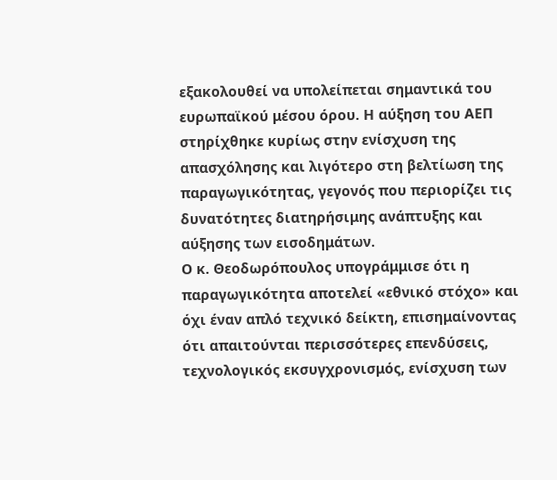εξακολουθεί να υπολείπεται σημαντικά του ευρωπαϊκού μέσου όρου. Η αύξηση του ΑΕΠ στηρίχθηκε κυρίως στην ενίσχυση της απασχόλησης και λιγότερο στη βελτίωση της παραγωγικότητας, γεγονός που περιορίζει τις δυνατότητες διατηρήσιμης ανάπτυξης και αύξησης των εισοδημάτων.
Ο κ. Θεοδωρόπουλος υπογράμμισε ότι η παραγωγικότητα αποτελεί «εθνικό στόχο» και όχι έναν απλό τεχνικό δείκτη, επισημαίνοντας ότι απαιτούνται περισσότερες επενδύσεις, τεχνολογικός εκσυγχρονισμός, ενίσχυση των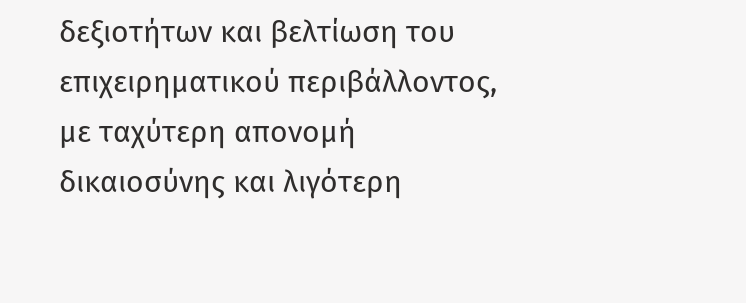δεξιοτήτων και βελτίωση του επιχειρηματικού περιβάλλοντος, με ταχύτερη απονομή δικαιοσύνης και λιγότερη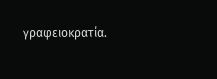γραφειοκρατία.